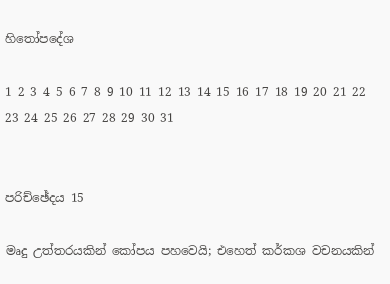හිතෝපදේශ

1 2 3 4 5 6 7 8 9 10 11 12 13 14 15 16 17 18 19 20 21 22 23 24 25 26 27 28 29 30 31


පරිච්ඡේදය 15

මෘදු උත්තරයකින් කෝපය පහවෙයි; එහෙත් කර්කශ වචනයකින්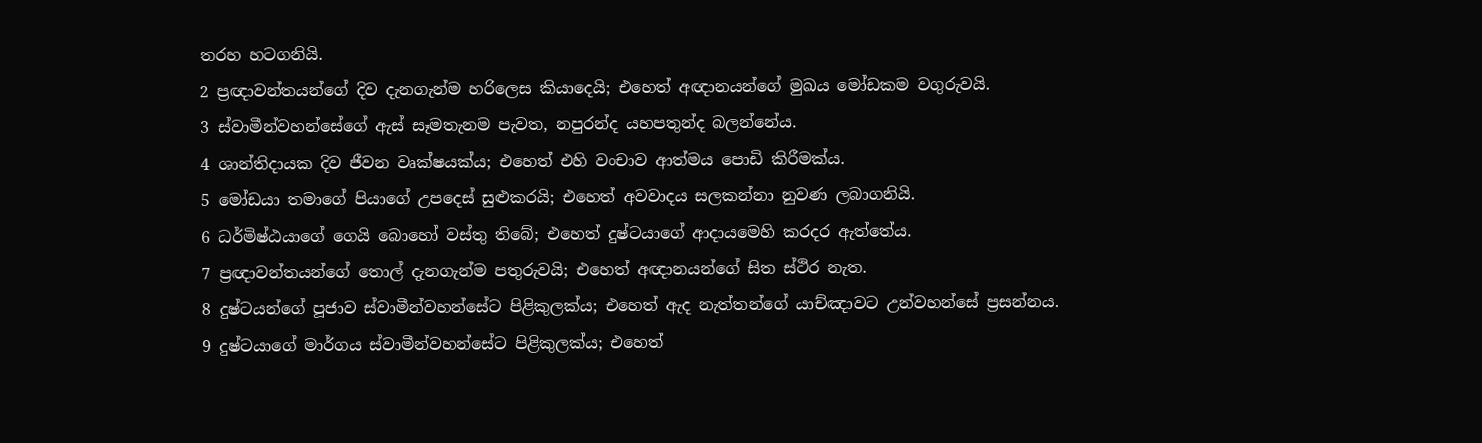තරහ හටගනියි.
2 ප්‍රඥාවන්තයන්ගේ දිව දැනගැන්ම හරිලෙස කියාදෙයි; එහෙත් අඥානයන්ගේ මුඛය මෝඩකම වගුරුවයි.
3 ස්වාමීන්වහන්සේගේ ඇස් සෑමතැනම පැවත, නපුරන්ද යහපතුන්ද බලන්නේය.
4 ශාන්තිදායක දිව ජීවන වෘක්ෂයක්ය; එහෙත් එහි වංචාව ආත්මය පොඩි කිරීමක්ය.
5 මෝඩයා තමාගේ පියාගේ උපදෙස් සුළුකරයි; එහෙත් අවවාදය සලකන්නා නුවණ ලබාගනියි.
6 ධර්මිෂ්ඨයාගේ ගෙයි බොහෝ වස්තු තිබේ; එහෙත් දුෂ්ටයාගේ ආදායමෙහි කරදර ඇත්තේය.
7 ප්‍රඥාවන්තයන්ගේ තොල් දැනගැන්ම පතුරුවයි; එහෙත් අඥානයන්ගේ සිත ස්ථිර නැත.
8 දුෂ්ටයන්ගේ පූජාව ස්වාමීන්වහන්සේට පිළිකුලක්ය; එහෙත් ඇද නැත්තන්ගේ යාච්ඤාවට උන්වහන්සේ ප්‍රසන්නය.
9 දුෂ්ටයාගේ මාර්ගය ස්වාමීන්වහන්සේට පිළිකුලක්ය; එහෙත්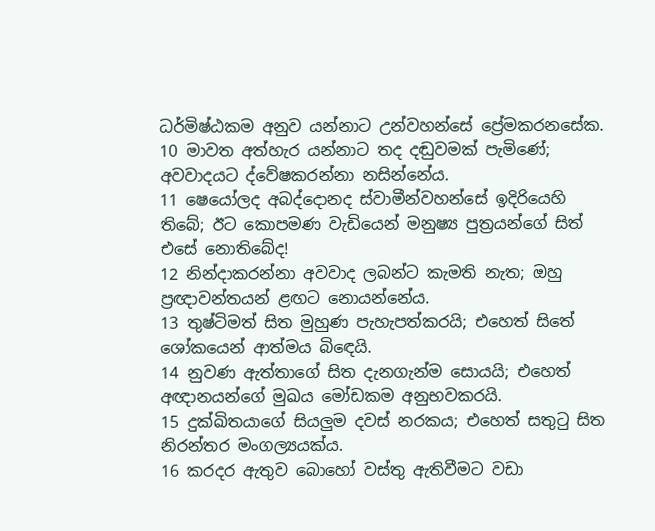ධර්මිෂ්ඨකම අනුව යන්නාට උන්වහන්සේ ප්‍රේමකරනසේක.
10 මාවත අත්හැර යන්නාට තද දඬුවමක් පැමිණේ; අවවාදයට ද්වේෂකරන්නා නසින්නේය.
11 ෂෙයෝලද අබද්දොනද ස්වාමීන්වහන්සේ ඉදිරියෙහි තිබේ; ඊට කොපමණ වැඩියෙන් මනුෂ්‍ය පුත්‍රයන්ගේ සිත් එසේ නොතිබේද!
12 නින්දාකරන්නා අවවාද ලබන්ට කැමති නැත; ඔහු ප්‍රඥාවන්තයන් ළඟට නොයන්නේය.
13 තුෂ්ටිමත් සිත මුහුණ පැහැපත්කරයි; එහෙත් සිතේ ශෝකයෙන් ආත්මය බිඳෙයි.
14 නුවණ ඇත්තාගේ සිත දැනගැන්ම සොයයි; එහෙත් අඥානයන්ගේ මුඛය මෝඩකම අනුභවකරයි.
15 දුක්ඛිතයාගේ සියලුම දවස් නරකය; එහෙත් සතුටු සිත නිරන්තර මංගල්‍යයක්ය.
16 කරදර ඇතුව බොහෝ වස්තු ඇතිවීමට වඩා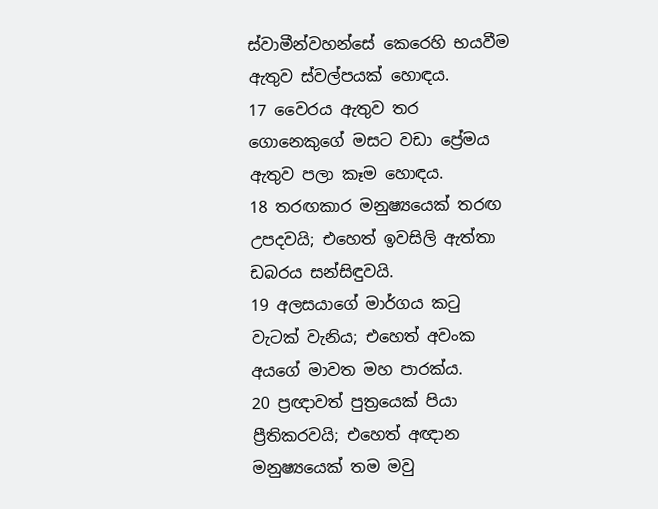ස්වාමීන්වහන්සේ කෙරෙහි භයවීම ඇතුව ස්වල්පයක් හොඳය.
17 වෛරය ඇතුව තර ගොනෙකුගේ මසට වඩා ප්‍රේමය ඇතුව පලා කෑම හොඳය.
18 තරඟකාර මනුෂ්‍යයෙක් තරඟ උපදවයි; එහෙත් ඉවසිලි ඇත්තා ඩබරය සන්සිඳුවයි.
19 අලසයාගේ මාර්ගය කටු වැටක් වැනිය; එහෙත් අවංක අයගේ මාවත මහ පාරක්ය.
20 ප්‍රඥාවත් පුත්‍රයෙක් පියා ප්‍රීතිකරවයි; එහෙත් අඥාන මනුෂ්‍යයෙක් තම මවු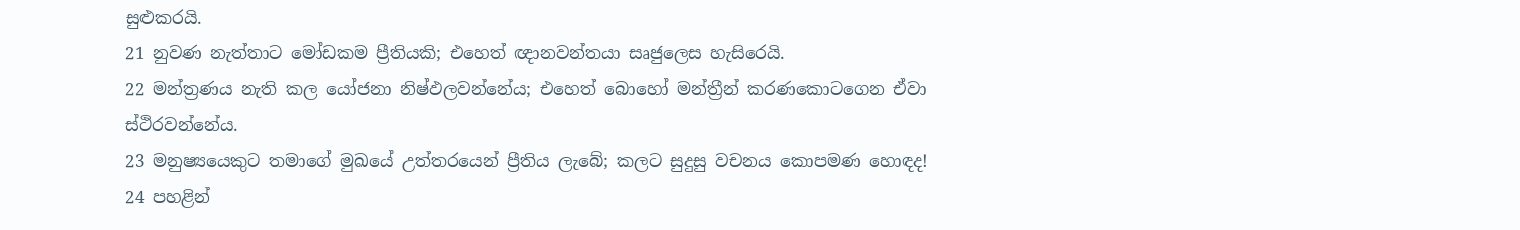සුළුකරයි.
21 නුවණ නැත්තාට මෝඩකම ප්‍රීතියකි; එහෙත් ඥානවන්තයා සෘජුලෙස හැසිරෙයි.
22 මන්ත්‍රණය නැති කල යෝජනා නිෂ්ඵලවන්නේය; එහෙත් බොහෝ මන්ත්‍රීන් කරණකොටගෙන ඒවා ස්ථිරවන්නේය.
23 මනුෂ්‍යයෙකුට තමාගේ මුඛයේ උත්තරයෙන් ප්‍රීතිය ලැබේ; කලට සුදුසු වචනය කොපමණ හොඳද!
24 පහළින්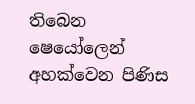තිබෙන ෂෙයෝලෙන් අහක්වෙන පිණිස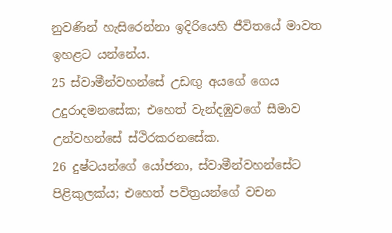නුවණින් හැසිරෙන්නා ඉදිරියෙහි ජීවිතයේ මාවත ඉහළට යන්නේය.
25 ස්වාමීන්වහන්සේ උඩඟු අයගේ ගෙය උදුරාදමනසේක; එහෙත් වැන්දඹුවගේ සීමාව උන්වහන්සේ ස්ථිරකරනසේක.
26 දුෂ්ටයන්ගේ යෝජනා, ස්වාමීන්වහන්සේට පිළිකුලක්ය; එහෙත් පවිත්‍රයන්ගේ වචන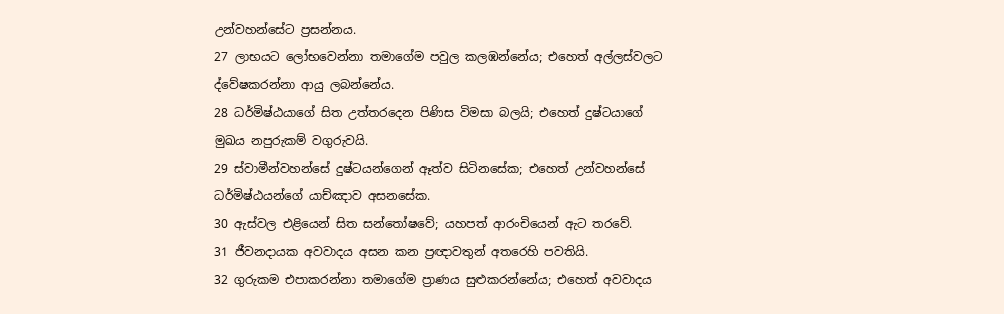උන්වහන්සේට ප්‍රසන්නය.
27 ලාභයට ලෝභවෙන්නා තමාගේම පවුල කලඹන්නේය; එහෙත් අල්ලස්වලට ද්වේෂකරන්නා ආයු ලබන්නේය.
28 ධර්මිෂ්ඨයාගේ සිත උත්තරදෙන පිණිස විමසා බලයි; එහෙත් දුෂ්ටයාගේ මුඛය නපුරුකම් වගුරුවයි.
29 ස්වාමීන්වහන්සේ දුෂ්ටයන්ගෙන් ඈත්ව සිටිනසේක; එහෙත් උන්වහන්සේ ධර්මිෂ්ඨයන්ගේ යාච්ඤාව අසනසේක.
30 ඇස්වල එළියෙන් සිත සන්තෝෂවේ; යහපත් ආරංචියෙන් ඇට තරවේ.
31 ජීවනදායක අවවාදය අසන කන ප්‍රඥාවතුන් අතරෙහි පවතියි.
32 ගුරුකම එපාකරන්නා තමාගේම ප්‍රාණය සුළුකරන්නේය; එහෙත් අවවාදය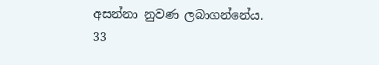අසන්නා නුවණ ලබාගන්නේය.
33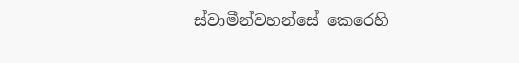ස්වාමීන්වහන්සේ කෙරෙහි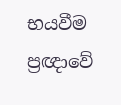භයවීම ප්‍රඥාවේ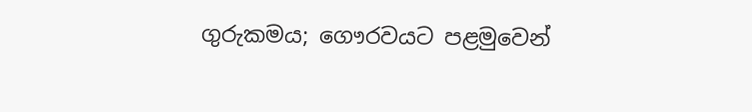ගුරුකමය; ගෞරවයට පළමුවෙන්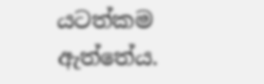යටත්කම ඇත්තේය.